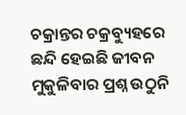ଚକ୍ରାନ୍ତର ଚକ୍ରବ୍ୟୁହରେ
ଛନ୍ଦି ହେଇଛି ଜୀବନ
ମୁକୁଳିବାର ପ୍ରଶ୍ନ ଉଠୁନି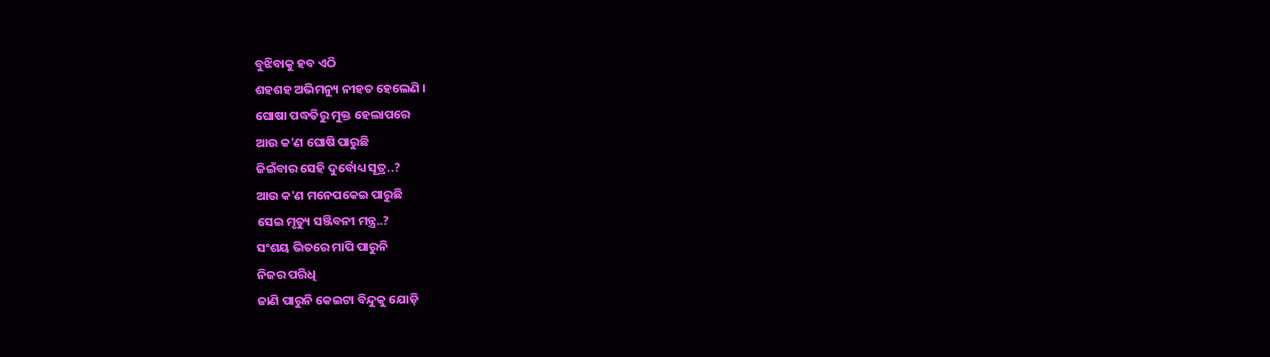ବୁଝିବାକୁ ହବ ଏଠି
ଶହଶହ ଅଭିମନ୍ୟୁ ନୀହତ ହେଲେଣି ।
ଘୋଷା ପଦ୍ଧତିରୁ ମୁକ୍ତ ହେଲାପରେ
ଆଉ କ'ଣ ଘୋଷି ପାରୁଛି
ଜିଇଁବାର ସେହି ଦୁର୍ବୋଧ୍ୟ ସୂତ୍ର..?
ଆଉ କ'ଣ ମନେପକେଇ ପାରୁଛି
ସେଇ ମୃତ୍ୟୁ ସଞ୍ଜିବନୀ ମନ୍ତ୍ର..?
ସଂଶୟ ଭିତରେ ମାପି ପାରୁନି
ନିଜର ପରିଧି
ଜାଣି ପାରୁନି କେଇଟା ବିନ୍ଦୁକୁ ଯୋଡ଼ି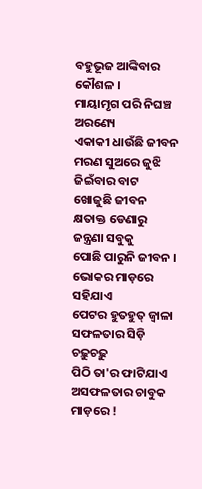ବହୁଭୂଜ ଆଙ୍କିବାର କୌଶଳ ।
ମାୟାମୃଗ ପରି ନିଘଞ୍ଚ ଅରଣ୍ୟେ
ଏକାକୀ ଧାଉଁଛି ଜୀବନ
ମରଣ ସୁଅରେ ଜୁଝି
ଜିଇଁବାର ବାଟ ଖୋଜୁଛି ଜୀବନ
କ୍ଷତାକ୍ତ ଡେଣାରୁ ଜନ୍ତ୍ରଣା ସବୁକୁ
ପୋଛି ପାରୁନି ଜୀବନ ।
ଭୋକର ମାଡ଼ରେ ସହିଯାଏ
ପେଟର ହୁତହୁତ୍ ଜ୍ୱାଳା
ସଫଳତାର ସିଡ଼ି ଚଢ଼ୁଚଢ଼ୁ
ପିଠି ତା'ର ଫାଟିଯାଏ
ଅସଫଳତାର ଚାବୁକ ମାଡ଼ରେ !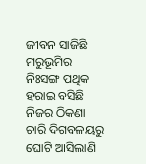ଜୀବନ ସାଜିଛି ମରୁଭୂମିର
ନିଃସଙ୍ଗ ପଥିକ
ହରାଇ ବସିଛି ନିଜର ଠିକଣା
ଚାରି ଦିଗବଳୟରୁ ଘୋଟି ଆସିଲାଣି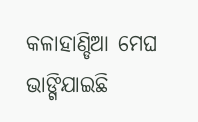କଳାହାଣ୍ଡିଆ ମେଘ
ଭାଙ୍ଗିଯାଇଛି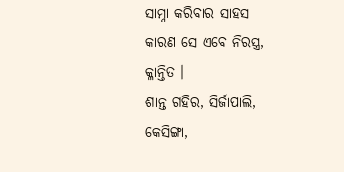ସାମ୍ନା କରିବାର ସାହସ
କାରଣ ସେ ଏବେ ନିରସ୍ତ୍ର, କ୍ଳାନ୍ତିତ ।
ଶାନ୍ତ ଗହିର, ସିର୍ଜାପାଲି,
କେସିଙ୍ଗା,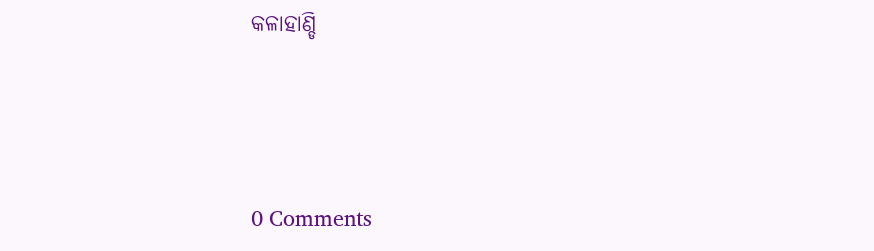କଳାହାଣ୍ଡି




0 Comments